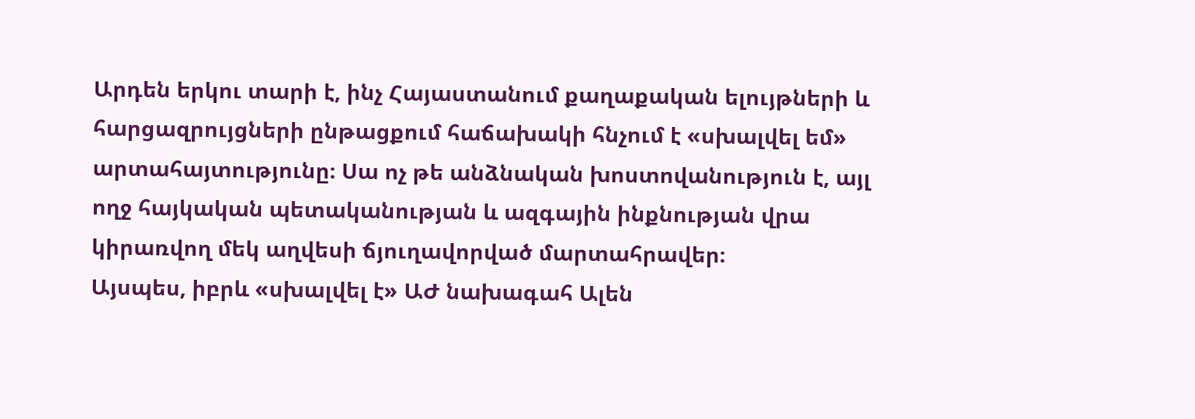Արդեն երկու տարի է, ինչ Հայաստանում քաղաքական ելույթների և հարցազրույցների ընթացքում հաճախակի հնչում է «սխալվել եմ» արտահայտությունը։ Սա ոչ թե անձնական խոստովանություն է, այլ ողջ հայկական պետականության և ազգային ինքնության վրա կիրառվող մեկ աղվեսի ճյուղավորված մարտահրավեր։
Այսպես, իբրև «սխալվել է» ԱԺ նախագահ Ալեն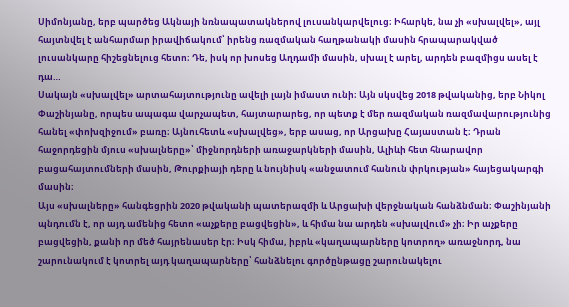Սիմոնյանը, երբ պարծեց Ակնայի նռնապատակներով լուսանկարվելուց։ Իհարկե, նա չի «սխալվել», այլ հայտնվել է անհարմար իրավիճակում՝ իրենց ռազմական հաղթանակի մասին հրապարակված լուսանկարը հիշեցնելուց հետո։ Դե, իսկ որ խոսեց Աղդամի մասին, սխալ է արել, արդեն բազմիցս ասել է դա…
Սակայն «սխալվել» արտահայտությունը ավելի լայն իմաստ ունի։ Այն սկսվեց 2018 թվականից, երբ Նիկոլ Փաշինյանը, որպես ապագա վարչապետ, հայտարարեց, որ պետք է մեր ռազմական ռազմավարությունից հանել «փոխզիջում» բառը։ Այնուհետև «սխալվեց», երբ ասաց, որ Արցախը Հայաստան է։ Դրան հաջորդեցին մյուս «սխալները»՝ միջնորդների առաջարկների մասին, Ալիևի հետ հնարավոր բացահայտումների մասին, Թուրքիայի դերը և նույնիսկ «անջատում հանուն փրկության» հայեցակարգի մասին։
Այս «սխալները» հանգեցրին 2020 թվականի պատերազմի և Արցախի վերջնական հանձնման։ Փաշինյանի պնդումն է, որ այդ ամենից հետո «աչքերը բացվեցին», և հիմա նա արդեն «սխալվում» չի։ Իր աչքերը բացվեցին, քանի որ մեծ հայրենասեր էր։ Իսկ հիմա, իբրև «կաղապարները կոտրող» առաջնորդ, նա շարունակում է կոտրել այդ կաղապարները՝ հանձնելու գործընթացը շարունակելու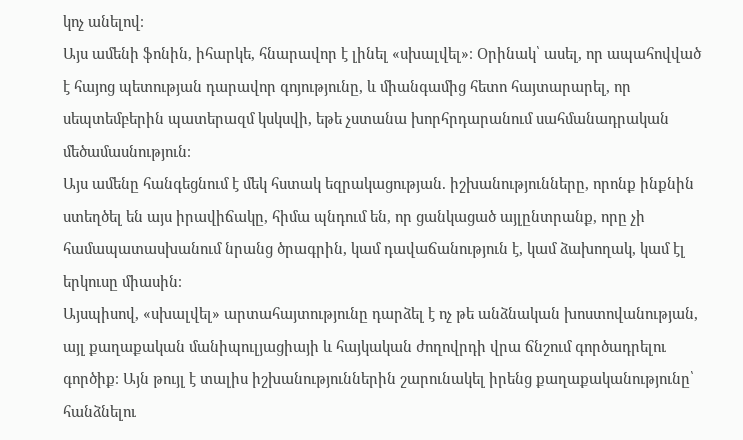կոչ անելով։
Այս ամենի ֆոնին, իհարկե, հնարավոր է լինել «սխալվել»։ Օրինակ՝ ասել, որ ապահովված է հայոց պետության դարավոր գոյությունը, և միանգամից հետո հայտարարել, որ սեպտեմբերին պատերազմ կսկսվի, եթե չստանա խորհրդարանում սահմանադրական մեծամասնություն։
Այս ամենը հանգեցնում է մեկ հստակ եզրակացության. իշխանությունները, որոնք ինքնին ստեղծել են այս իրավիճակը, հիմա պնդում են, որ ցանկացած այլընտրանք, որը չի համապատասխանում նրանց ծրագրին, կամ դավաճանություն է, կամ ձախողակ, կամ էլ երկուսը միասին։
Այսպիսով, «սխալվել» արտահայտությունը դարձել է ոչ թե անձնական խոստովանության, այլ քաղաքական մանիպուլյացիայի և հայկական ժողովրդի վրա ճնշում գործադրելու գործիք։ Այն թույլ է տալիս իշխանություններին շարունակել իրենց քաղաքականությունը՝ հանձնելու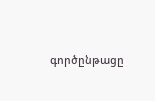գործընթացը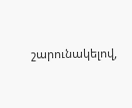շարունակելով,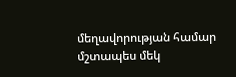մեղավորության համար մշտապես մեկ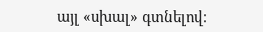այլ «սխալ» գտնելով։